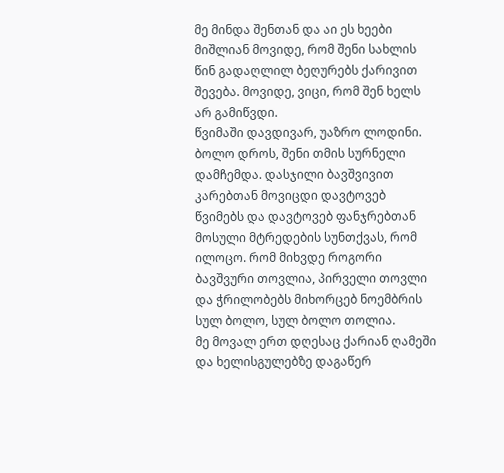მე მინდა შენთან და აი ეს ხეები მიშლიან მოვიდე, რომ შენი სახლის წინ გადაღლილ ბეღურებს ქარივით შევება. მოვიდე, ვიცი, რომ შენ ხელს არ გამიწვდი.
წვიმაში დავდივარ, უაზრო ლოდინი. ბოლო დროს, შენი თმის სურნელი დამჩემდა. დასჯილი ბავშვივით კარებთან მოვიცდი დავტოვებ წვიმებს და დავტოვებ ფანჯრებთან
მოსული მტრედების სუნთქვას, რომ ილოცო. რომ მიხვდე როგორი ბავშვური თოვლია, პირველი თოვლი და ჭრილობებს მიხორცებ ნოემბრის სულ ბოლო, სულ ბოლო თოლია.
მე მოვალ ერთ დღესაც ქარიან ღამეში და ხელისგულებზე დაგაწერ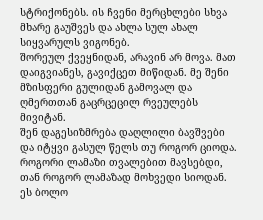სტრიქონებს. ის ჩვენი მერცხლები სხვა მხარე გაუშვეს და ახლა სულ ახალ სიყვარულს ვიგონებ.
შორეულ ქვეყნიდან, არავინ არ მოვა. მათ დაიგვიანეს, გავიქცეთ მიწიდან. მე შენი მზისფერი გულიდან გამოვალ და ღმერთთან გაცრცეცილ რვეულებს მივიტან.
შენ დაგესიზმრება დაღლილი ბავშვები და იტყვი გასულ წელს თუ როგორ ციოდა. როგორი ლამაზი თვალებით მავსებდი, თან როგორ ლამაზად მოხვედი სიოდან.
ეს ბოლო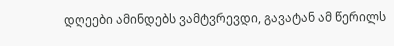დღეები ამინდებს ვამტვრევდი, გავატან ამ წერილს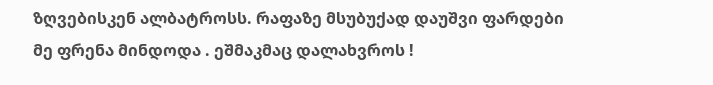ზღვებისკენ ალბატროსს. რაფაზე მსუბუქად დაუშვი ფარდები მე ფრენა მინდოდა . ეშმაკმაც დალახვროს !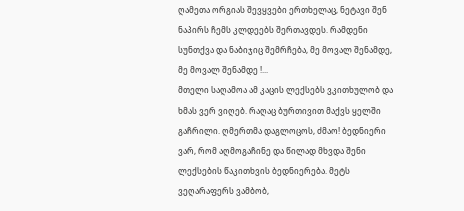ღამეთა ორგიას შევყვები ერთხელაც, ნეტავი შენ ნაპირს ჩემს კლდეებს შერთავდეს. რამდენი სუნთქვა და ნაბიჯიც შემრჩება, მე მოვალ შენამდე, მე მოვალ შენამდე !...
მთელი საღამოა ამ კაცის ლექსებს ვკითხულობ და ხმას ვერ ვიღებ. რაღაც ბურთივით მაქვს ყელში გაჩრილი. ღმერთმა დაგლოცოს, ძმაო! ბედნიერი ვარ, რომ აღმოგაჩინე და წილად მხვდა შენი ლექსების წაკითხვის ბედნიერება. მეტს ვეღარაფერს ვამბობ,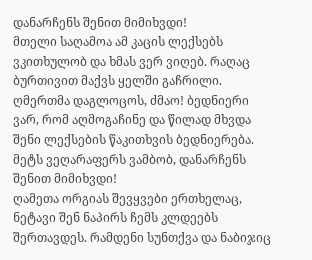დანარჩენს შენით მიმიხვდი!
მთელი საღამოა ამ კაცის ლექსებს ვკითხულობ და ხმას ვერ ვიღებ. რაღაც ბურთივით მაქვს ყელში გაჩრილი. ღმერთმა დაგლოცოს, ძმაო! ბედნიერი ვარ, რომ აღმოგაჩინე და წილად მხვდა შენი ლექსების წაკითხვის ბედნიერება. მეტს ვეღარაფერს ვამბობ, დანარჩენს შენით მიმიხვდი!
ღამეთა ორგიას შევყვები ერთხელაც, ნეტავი შენ ნაპირს ჩემს კლდეებს შერთავდეს. რამდენი სუნთქვა და ნაბიჯიც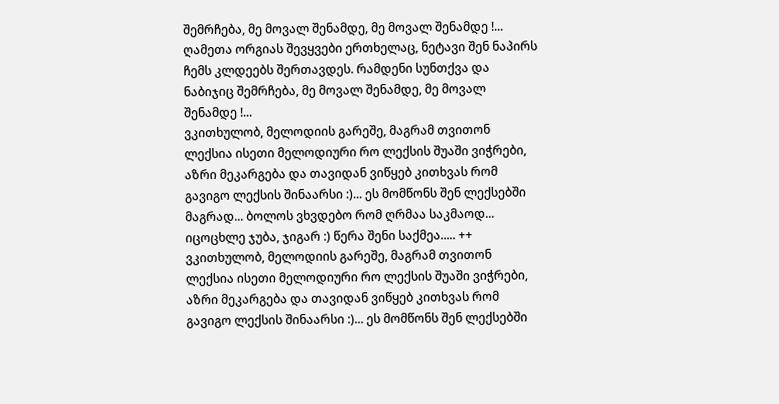შემრჩება, მე მოვალ შენამდე, მე მოვალ შენამდე !...
ღამეთა ორგიას შევყვები ერთხელაც, ნეტავი შენ ნაპირს ჩემს კლდეებს შერთავდეს. რამდენი სუნთქვა და ნაბიჯიც შემრჩება, მე მოვალ შენამდე, მე მოვალ შენამდე !...
ვკითხულობ, მელოდიის გარეშე, მაგრამ თვითონ ლექსია ისეთი მელოდიური რო ლექსის შუაში ვიჭრები, აზრი მეკარგება და თავიდან ვიწყებ კითხვას რომ გავიგო ლექსის შინაარსი :)... ეს მომწონს შენ ლექსებში მაგრად... ბოლოს ვხვდებო რომ ღრმაა საკმაოდ... იცოცხლე ჯუბა, ჯიგარ :) წერა შენი საქმეა..... ++
ვკითხულობ, მელოდიის გარეშე, მაგრამ თვითონ ლექსია ისეთი მელოდიური რო ლექსის შუაში ვიჭრები, აზრი მეკარგება და თავიდან ვიწყებ კითხვას რომ გავიგო ლექსის შინაარსი :)... ეს მომწონს შენ ლექსებში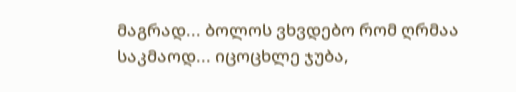მაგრად... ბოლოს ვხვდებო რომ ღრმაა საკმაოდ... იცოცხლე ჯუბა,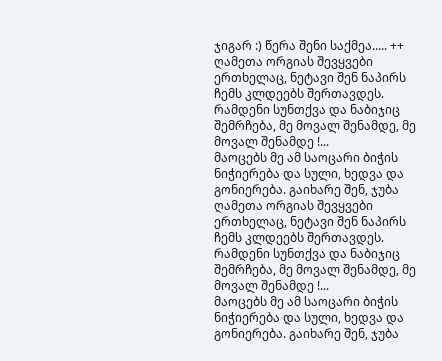ჯიგარ :) წერა შენი საქმეა..... ++
ღამეთა ორგიას შევყვები ერთხელაც, ნეტავი შენ ნაპირს ჩემს კლდეებს შერთავდეს. რამდენი სუნთქვა და ნაბიჯიც შემრჩება, მე მოვალ შენამდე, მე მოვალ შენამდე !...
მაოცებს მე ამ საოცარი ბიჭის ნიჭიერება და სული, ხედვა და გონიერება. გაიხარე შენ, ჯუბა
ღამეთა ორგიას შევყვები ერთხელაც, ნეტავი შენ ნაპირს ჩემს კლდეებს შერთავდეს. რამდენი სუნთქვა და ნაბიჯიც შემრჩება, მე მოვალ შენამდე, მე მოვალ შენამდე !...
მაოცებს მე ამ საოცარი ბიჭის ნიჭიერება და სული, ხედვა და გონიერება. გაიხარე შენ, ჯუბა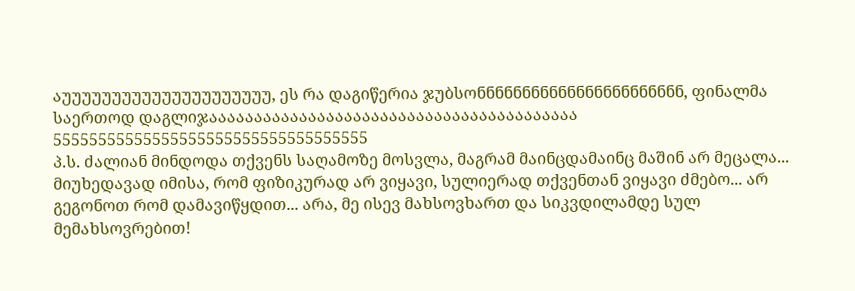აუუუუუუუუუუუუუუუუუუუუუ, ეს რა დაგიწერია ჯუბსონნნნნნნნნნნნნნნნნნნნნნნ, ფინალმა საერთოდ დაგლიჯააააააააააააააააააააააააააააააააააააააააა 55555555555555555555555555555555555
პ.ს. ძალიან მინდოდა თქვენს საღამოზე მოსვლა, მაგრამ მაინცდამაინც მაშინ არ მეცალა... მიუხედავად იმისა, რომ ფიზიკურად არ ვიყავი, სულიერად თქვენთან ვიყავი ძმებო... არ გეგონოთ რომ დამავიწყდით... არა, მე ისევ მახსოვხართ და სიკვდილამდე სულ მემახსოვრებით!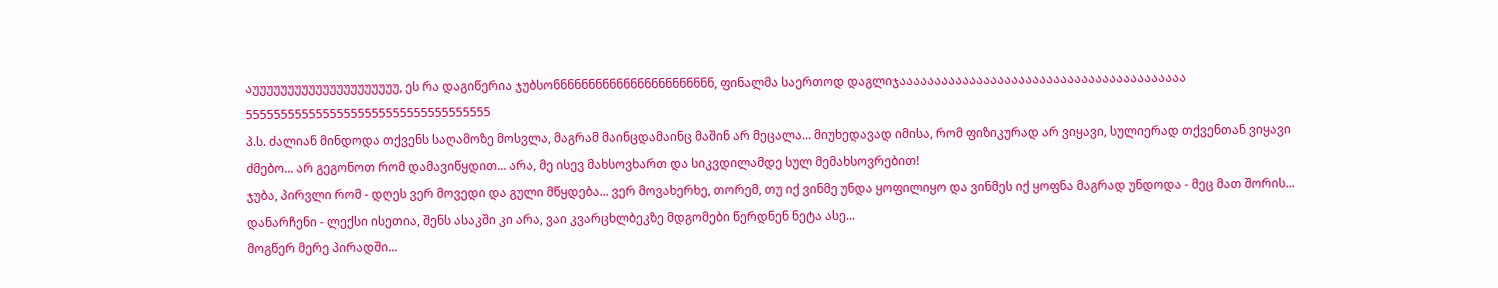აუუუუუუუუუუუუუუუუუუუუუ, ეს რა დაგიწერია ჯუბსონნნნნნნნნნნნნნნნნნნნნნნ, ფინალმა საერთოდ დაგლიჯააააააააააააააააააააააააააააააააააააააააა 55555555555555555555555555555555555
პ.ს. ძალიან მინდოდა თქვენს საღამოზე მოსვლა, მაგრამ მაინცდამაინც მაშინ არ მეცალა... მიუხედავად იმისა, რომ ფიზიკურად არ ვიყავი, სულიერად თქვენთან ვიყავი ძმებო... არ გეგონოთ რომ დამავიწყდით... არა, მე ისევ მახსოვხართ და სიკვდილამდე სულ მემახსოვრებით!
ჯუბა, პირვლი რომ - დღეს ვერ მოვედი და გული მწყდება... ვერ მოვახერხე, თორემ, თუ იქ ვინმე უნდა ყოფილიყო და ვინმეს იქ ყოფნა მაგრად უნდოდა - მეც მათ შორის...
დანარჩენი - ლექსი ისეთია, შენს ასაკში კი არა, ვაი კვარცხლბეკზე მდგომები წერდნენ ნეტა ასე...
მოგწერ მერე პირადში...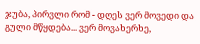ჯუბა, პირვლი რომ - დღეს ვერ მოვედი და გული მწყდება... ვერ მოვახერხე,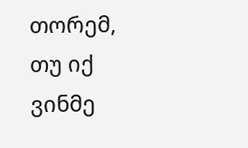თორემ, თუ იქ ვინმე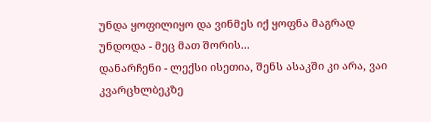უნდა ყოფილიყო და ვინმეს იქ ყოფნა მაგრად უნდოდა - მეც მათ შორის...
დანარჩენი - ლექსი ისეთია, შენს ასაკში კი არა, ვაი კვარცხლბეკზე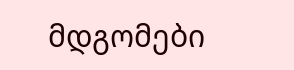მდგომები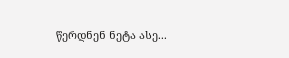წერდნენ ნეტა ასე...